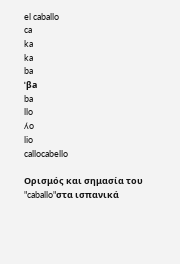el caballo
ca
ka
ka
ba
ˈβa
ba
llo
ʎo
lio
callocabello

Ορισμός και σημασία του "caballo"στα ισπανικά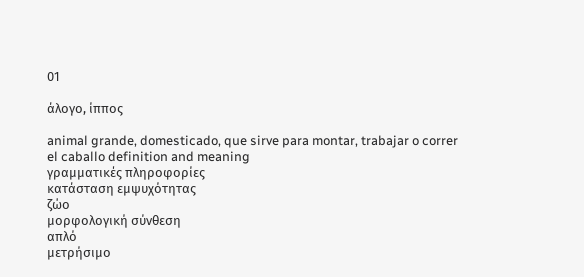01

άλογο, ίππος

animal grande, domesticado, que sirve para montar, trabajar o correr
el caballo definition and meaning
γραμματικές πληροφορίες
κατάσταση εμψυχότητας
ζώο
μορφολογική σύνθεση
απλό
μετρήσιμο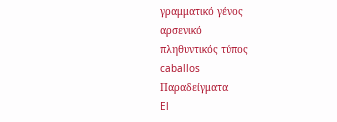γραμματικό γένος
αρσενικό
πληθυντικός τύπος
caballos
Παραδείγματα
El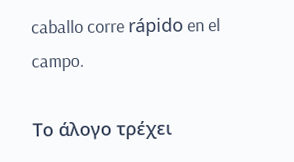caballo corre rápido en el campo.

Το άλογο τρέχει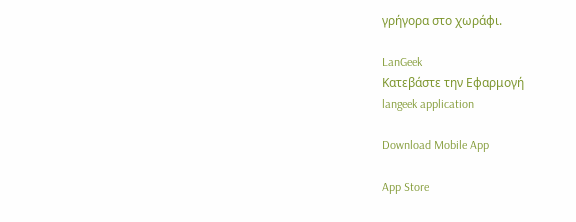γρήγορα στο χωράφι.

LanGeek
Κατεβάστε την Εφαρμογή
langeek application

Download Mobile App

App Store